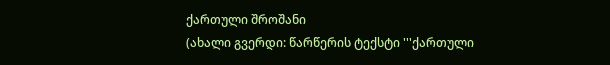ქართული შროშანი
(ახალი გვერდი: წარწერის ტექსტი '''ქართული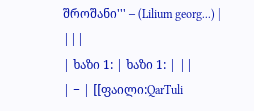შროშანი''' – (Lilium georg...) |
|||
| ხაზი 1: | ხაზი 1: | ||
| − | [[ფაილი:QarTuli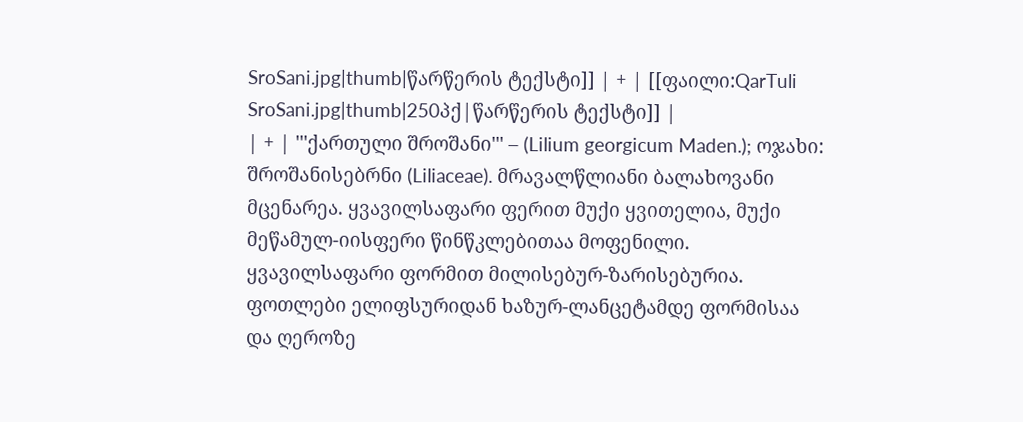SroSani.jpg|thumb|წარწერის ტექსტი]] | + | [[ფაილი:QarTuli SroSani.jpg|thumb|250პქ|წარწერის ტექსტი]] |
| + | '''ქართული შროშანი''' – (Lilium georgicum Maden.); ოჯახი: შროშანისებრნი (Liliaceae). მრავალწლიანი ბალახოვანი მცენარეა. ყვავილსაფარი ფერით მუქი ყვითელია, მუქი მეწამულ-იისფერი წინწკლებითაა მოფენილი. ყვავილსაფარი ფორმით მილისებურ-ზარისებურია. ფოთლები ელიფსურიდან ხაზურ-ლანცეტამდე ფორმისაა და ღეროზე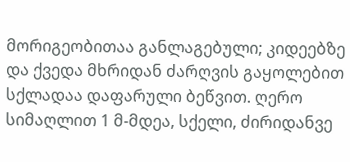მორიგეობითაა განლაგებული; კიდეებზე და ქვედა მხრიდან ძარღვის გაყოლებით სქლადაა დაფარული ბეწვით. ღერო სიმაღლით 1 მ-მდეა, სქელი, ძირიდანვე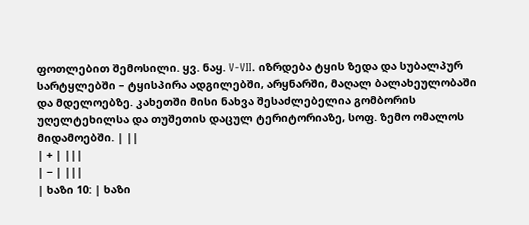ფოთლებით შემოსილი. ყვ. ნაყ. V-VII. იზრდება ტყის ზედა და სუბალპურ სარტყლებში – ტყისპირა ადგილებში, არყნარში, მაღალ ბალახეულობაში და მდელოებზე. კახეთში მისი ნახვა შესაძლებელია გომბორის უღელტეხილსა და თუშეთის დაცულ ტერიტორიაზე, სოფ. ზემო ომალოს მიდამოებში. | ||
| + | |||
| − | |||
| ხაზი 10: | ხაზი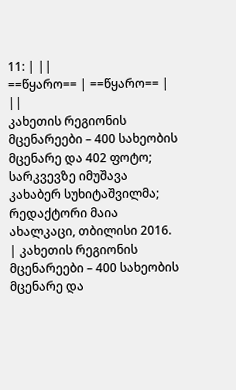11: | ||
==წყარო== | ==წყარო== | ||
კახეთის რეგიონის მცენარეები – 400 სახეობის მცენარე და 402 ფოტო; სარკვევზე იმუშავა კახაბერ სუხიტაშვილმა; რედაქტორი მაია ახალკაცი, თბილისი 2016. | კახეთის რეგიონის მცენარეები – 400 სახეობის მცენარე და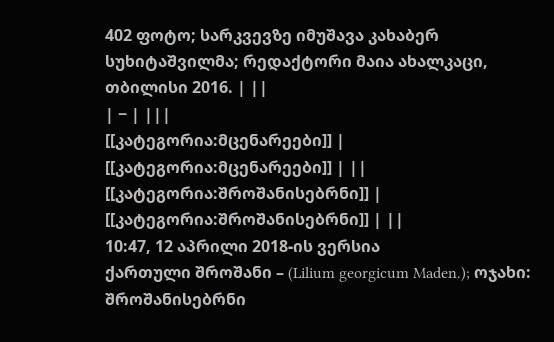402 ფოტო; სარკვევზე იმუშავა კახაბერ სუხიტაშვილმა; რედაქტორი მაია ახალკაცი, თბილისი 2016. | ||
| − | |||
[[კატეგორია:მცენარეები]] | [[კატეგორია:მცენარეები]] | ||
[[კატეგორია:შროშანისებრნი]] | [[კატეგორია:შროშანისებრნი]] | ||
10:47, 12 აპრილი 2018-ის ვერსია
ქართული შროშანი – (Lilium georgicum Maden.); ოჯახი: შროშანისებრნი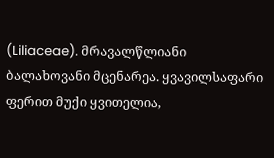(Liliaceae). მრავალწლიანი ბალახოვანი მცენარეა. ყვავილსაფარი ფერით მუქი ყვითელია,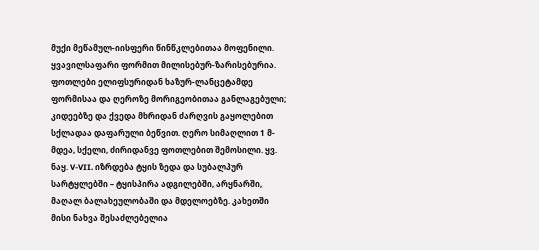მუქი მეწამულ-იისფერი წინწკლებითაა მოფენილი. ყვავილსაფარი ფორმით მილისებურ-ზარისებურია. ფოთლები ელიფსურიდან ხაზურ-ლანცეტამდე ფორმისაა და ღეროზე მორიგეობითაა განლაგებული; კიდეებზე და ქვედა მხრიდან ძარღვის გაყოლებით სქლადაა დაფარული ბეწვით. ღერო სიმაღლით 1 მ-მდეა, სქელი, ძირიდანვე ფოთლებით შემოსილი. ყვ. ნაყ. V-VII. იზრდება ტყის ზედა და სუბალპურ სარტყლებში – ტყისპირა ადგილებში, არყნარში, მაღალ ბალახეულობაში და მდელოებზე. კახეთში მისი ნახვა შესაძლებელია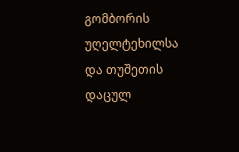გომბორის უღელტეხილსა და თუშეთის დაცულ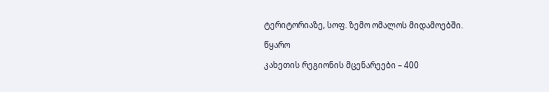ტერიტორიაზე, სოფ. ზემო ომალოს მიდამოებში.
წყარო
კახეთის რეგიონის მცენარეები – 400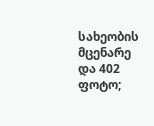სახეობის მცენარე და 402 ფოტო;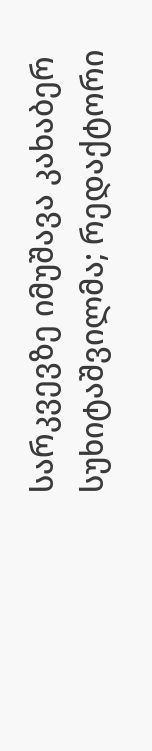სარკვევზე იმუშავა კახაბერ სუხიტაშვილმა; რედაქტორი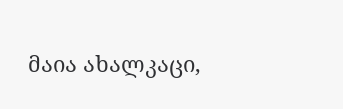მაია ახალკაცი,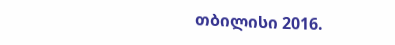თბილისი 2016.